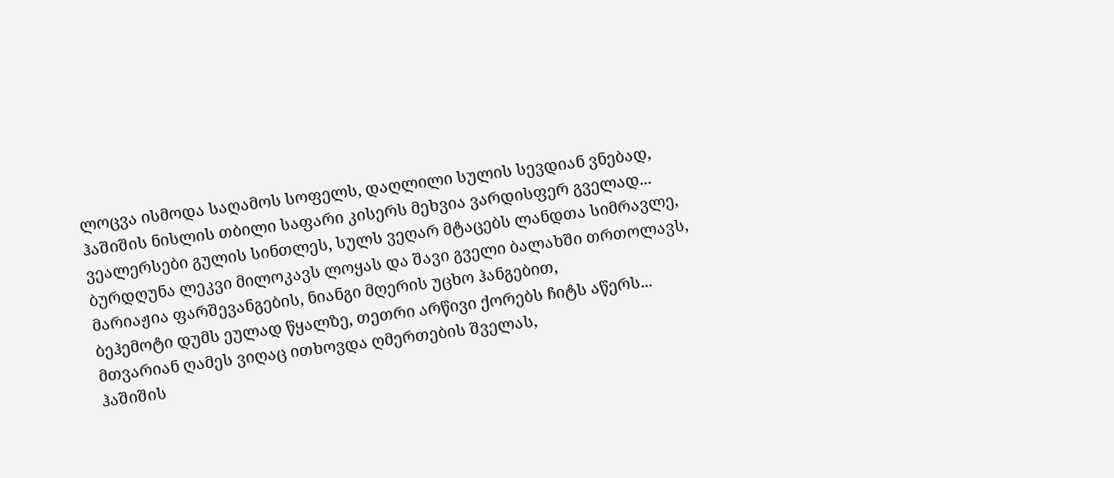ლოცვა ისმოდა საღამოს სოფელს, დაღლილი სულის სევდიან ვნებად,
ჰაშიშის ნისლის თბილი საფარი კისერს მეხვია ვარდისფერ გველად...
ვეალერსები გულის სინთლეს, სულს ვეღარ მტაცებს ლანდთა სიმრავლე,
ბურდღუნა ლეკვი მილოკავს ლოყას და შავი გველი ბალახში თრთოლავს,
მარიაჟია ფარშევანგების, ნიანგი მღერის უცხო ჰანგებით,
ბეჰემოტი დუმს ეულად წყალზე, თეთრი არწივი ქორებს ჩიტს აწერს...
მთვარიან ღამეს ვიღაც ითხოვდა ღმერთების შველას,
ჰაშიშის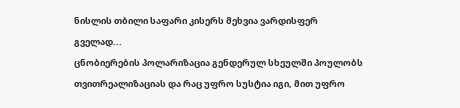ნისლის თბილი საფარი კისერს მეხვია ვარდისფერ გველად...
ცნობიერების პოლარიზაცია გენდერულ სხეულში პოულობს თვითრეალიზაციას და რაც უფრო სუსტია იგი, მით უფრო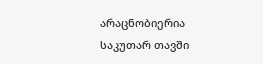არაცნობიერია საკუთარ თავში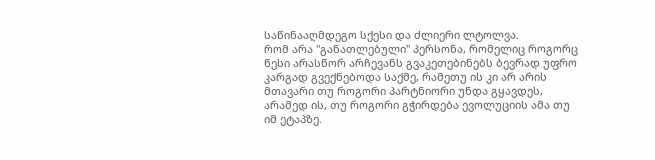საწინააღმდეგო სქესი და ძლიერი ლტოლვა.
რომ არა "განათლებული" პერსონა, რომელიც როგორც წესი არასწორ არჩევანს გვაკეთებინებს ბევრად უფრო კარგად გვექნებოდა საქმე, რამეთუ ის კი არ არის მთავარი თუ როგორი პარტნიორი უნდა გყავდეს, არამედ ის, თუ როგორი გჭირდება ევოლუციის ამა თუ იმ ეტაპზე.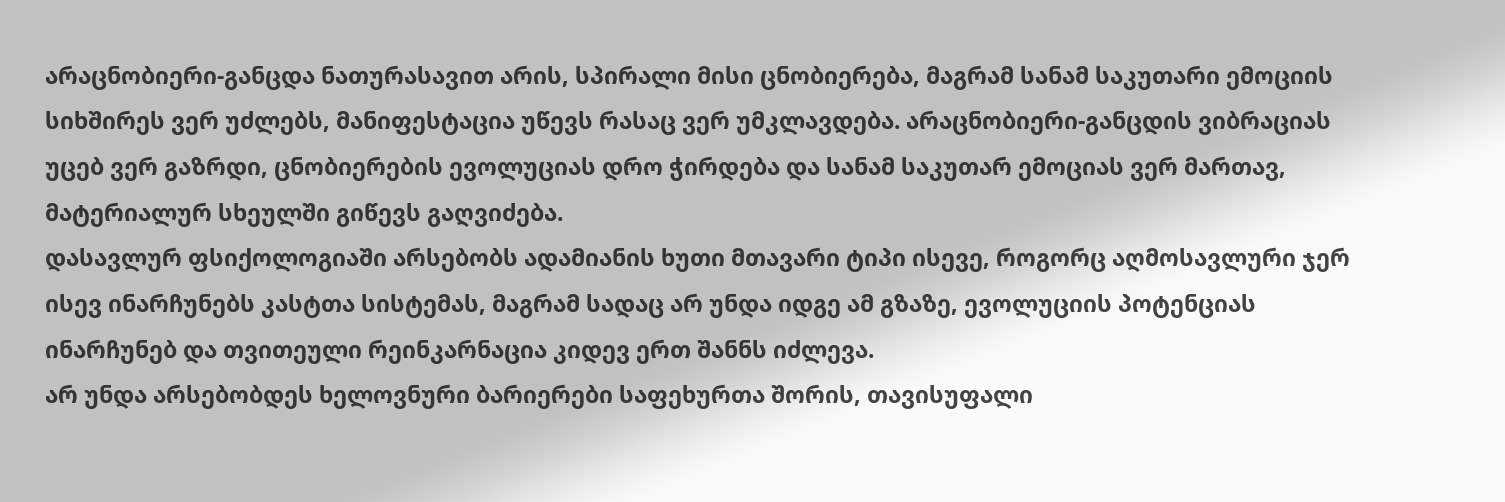არაცნობიერი-განცდა ნათურასავით არის, სპირალი მისი ცნობიერება, მაგრამ სანამ საკუთარი ემოციის სიხშირეს ვერ უძლებს, მანიფესტაცია უწევს რასაც ვერ უმკლავდება. არაცნობიერი-განცდის ვიბრაციას უცებ ვერ გაზრდი, ცნობიერების ევოლუციას დრო ჭირდება და სანამ საკუთარ ემოციას ვერ მართავ, მატერიალურ სხეულში გიწევს გაღვიძება.
დასავლურ ფსიქოლოგიაში არსებობს ადამიანის ხუთი მთავარი ტიპი ისევე, როგორც აღმოსავლური ჯერ ისევ ინარჩუნებს კასტთა სისტემას, მაგრამ სადაც არ უნდა იდგე ამ გზაზე, ევოლუციის პოტენციას ინარჩუნებ და თვითეული რეინკარნაცია კიდევ ერთ შანნს იძლევა.
არ უნდა არსებობდეს ხელოვნური ბარიერები საფეხურთა შორის, თავისუფალი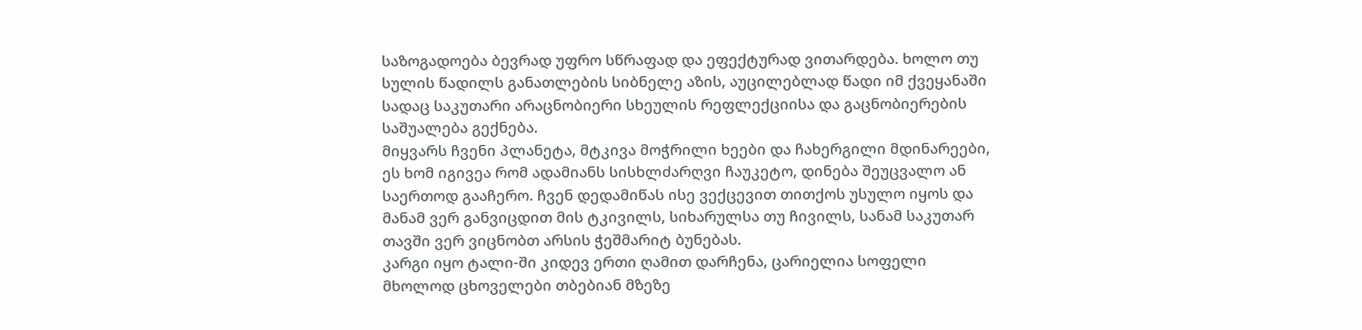საზოგადოება ბევრად უფრო სწრაფად და ეფექტურად ვითარდება. ხოლო თუ სულის წადილს განათლების სიბნელე აზის, აუცილებლად წადი იმ ქვეყანაში სადაც საკუთარი არაცნობიერი სხეულის რეფლექციისა და გაცნობიერების საშუალება გექნება.
მიყვარს ჩვენი პლანეტა, მტკივა მოჭრილი ხეები და ჩახერგილი მდინარეები, ეს ხომ იგივეა რომ ადამიანს სისხლძარღვი ჩაუკეტო, დინება შეუცვალო ან საერთოდ გააჩერო. ჩვენ დედამიწას ისე ვექცევით თითქოს უსულო იყოს და მანამ ვერ განვიცდით მის ტკივილს, სიხარულსა თუ ჩივილს, სანამ საკუთარ თავში ვერ ვიცნობთ არსის ჭეშმარიტ ბუნებას.
კარგი იყო ტალი-ში კიდევ ერთი ღამით დარჩენა, ცარიელია სოფელი მხოლოდ ცხოველები თბებიან მზეზე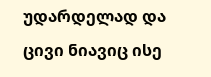უდარდელად და ცივი ნიავიც ისე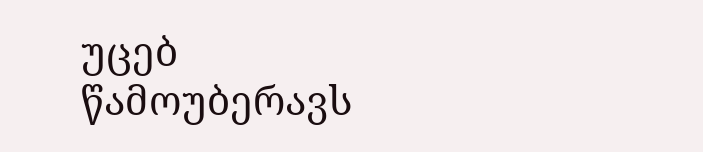უცებ წამოუბერავს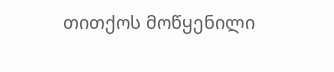თითქოს მოწყენილი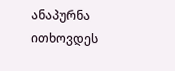ანაპურნა ითხოვდეს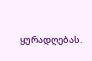ყურადღებას.